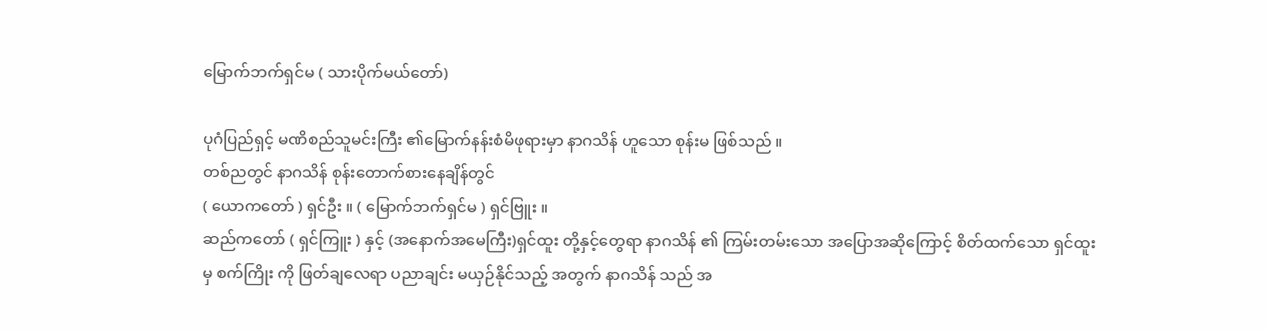မြောက်ဘက်ရှင်မ ( သားပိုက်မယ်တော်)

ပုဂံပြည်ရှင့် မဏိစည်သူမင်းကြီး ၏မြောက်နန်းစံမိဖုရားမှာ နာဂသိန် ဟူသော စုန်းမ ဖြစ်သည် ။
တစ်ညတွင် နာဂသိန် စုန်းတောက်စားနေချိန်တွင်
( ယောကတော် ) ရှင်ဦး ။ ( မြောက်ဘက်ရှင်မ ) ရှင်ဗြူး ။
ဆည်ကတော် ( ရှင်ကြူး ) နှင့် (အနောက်အမေကြီး)ရှင်ထူး တို့နှင့်တွေရာ နာဂသိန် ၏ ကြမ်းတမ်းသော အပြောအဆိုကြောင့် စိတ်ထက်သော ရှင်ထူး မှ စက်ကြိုး ကို ဖြတ်ချလေရာ ပညာချင်း မယှဉ်နိုင်သည့် အတွက် နာဂသိန် သည် အ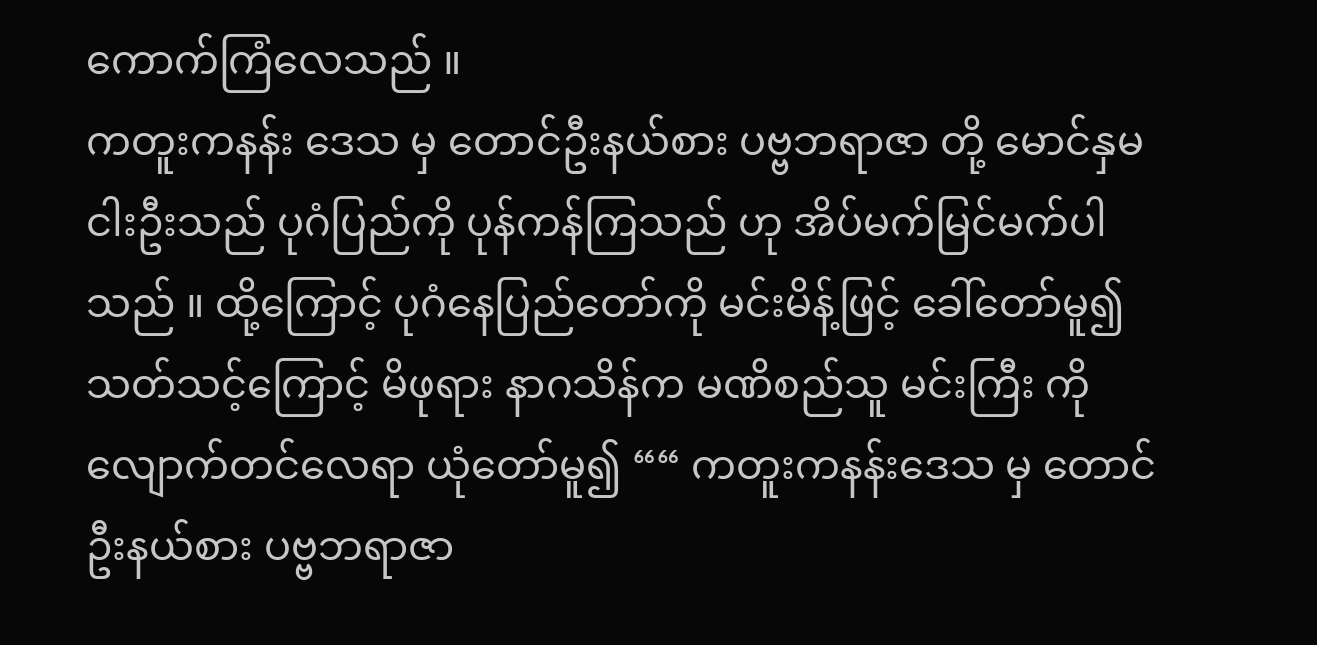ကောက်ကြံလေသည် ။
ကတူးကနန်း ဒေသ မှ တောင်ဦးနယ်စား ပဗ္ဗဘရာဇာ တို့ မောင်နှမ ငါးဦးသည် ပုဂံပြည်ကို ပုန်ကန်ကြသည် ဟု အိပ်မက်မြင်မက်ပါသည် ။ ထို့ကြောင့် ပုဂံနေပြည်တော်ကို မင်းမိန့်ဖြင့် ခေါ်တော်မူ၍ သတ်သင့်ကြောင့် မိဖုရား နာဂသိန်က မဏိစည်သူ မင်းကြီး ကို လျောက်တင်လေရာ ယုံတော်မူ၍ ““ ကတူးကနန်းဒေသ မှ တောင်ဦးနယ်စား ပဗ္ဗဘရာဇာ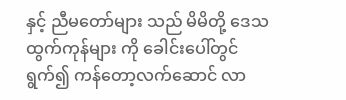နှင့် ညီမတော်များ သည် မိမိတို့ ဒေသထွက်ကုန်များ ကို ခေါင်းပေါ်တွင်ရွက်၍ ကန်တော့လက်ဆောင် လာ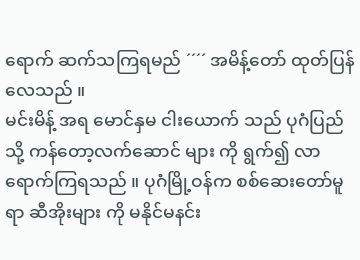ရောက် ဆက်သကြရမည် ´´´´ အမိန့်တော် ထုတ်ပြန်လေသည် ။
မင်းမိန့် အရ မောင်နှမ ငါးယောက် သည် ပုဂံပြည် သို့ ကန်တော့လက်ဆောင် များ ကို ရွက်၍ လာရောက်ကြရသည် ။ ပုဂံမြို့ဝန်က စစ်ဆေးတော်မူရာ ဆီအိုးများ ကို မနိုင်မနင်း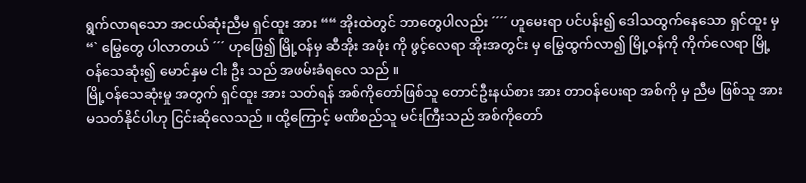ရွက်လာရသော အငယ်ဆုံးညီမ ရှင်ထူး အား ““ အိုးထဲတွင် ဘာတွေပါလည်း ´´´´ ဟူမေးရာ ပင်ပန်း၍ ဒေါသထွက်နေသော ရှင်ထူး မှ
“` မြွေတွေ ပါလာတယ် ´´´ ဟုဖြေ၍ မြို့ဝန်မှ ဆီအိုး အဖုံး ကို ဖွင့်လေရာ အိုးအတွင်း မှ မြွေထွက်လာ၍ မြို့ဝန်ကို ကိုက်လေရာ မြို့ဝန်သေဆုံး၍ မောင်နှမ ငါး ဦး သည် အဖမ်းခံရလေ သည် ။
မြို့ဝန်သေဆုံးမှု အတွက် ရှင်ထူး အား သတ်ရန် အစ်ကိုတော်ဖြစ်သူ တောင်ဦးနယ်စား အား တာဝန်ပေးရာ အစ်ကို မှ ညီမ ဖြစ်သူ အား မသတ်နိုင်ပါဟု ငြင်းဆိုလေသည် ။ ထို့ကြောင့် မဏိစည်သူ မင်းကြီးသည် အစ်ကိုတော်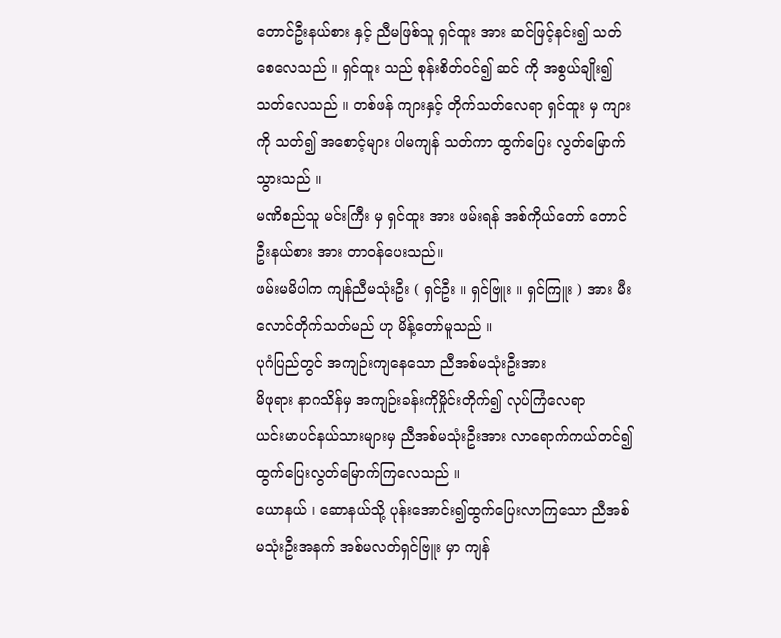တောင်ဦးနယ်စား နှင့် ညီမဖြစ်သူ ရှင်ထူး အား ဆင်ဖြင့်နင်း၍ သတ်စေလေသည် ။ ရှင်ထူး သည် စုန်းစိတ်ဝင်၍ ဆင် ကို အစွယ်ချိုး၍ သတ်လေသည် ။ တစ်ဖန် ကျားနှင့် တိုက်သတ်လေရာ ရှင်ထူး မှ ကျားကို သတ်၍ အစောင့်များ ပါမကျန် သတ်ကာ ထွက်ပြေး လွတ်မြောက်သွားသည် ။
မဏိစည်သူ မင်းကြီး မှ ရှင်ထူး အား ဖမ်းရန် အစ်ကိုယ်တော် တောင်ဦးနယ်စား အား တာဝန်ပေးသည်။
ဖမ်းမမိပါက ကျန်ညီမသုံးဦး ( ရှင်ဦး ။ ရှင်ဗြူး ။ ရှင်ကြူး ) အား မီးလောင်တိုက်သတ်မည် ဟု မိန့်တော်မူသည် ။
ပုဂံပြည်တွင် အကျဉ်းကျနေသော ညီအစ်မသုံးဦးအား
မိဖုရား နာဂသိန်မှ အကျဉ်းခန်းကိုမှိုင်းတိုက်၍ လုပ်ကြံလေရာ
ယင်းမာပင်နယ်သားများမှ ညီအစ်မသုံးဦးအား လာရောက်ကယ်တင်၍ ထွက်ပြေးလွတ်မြောက်ကြလေသည် ။
ယောနယ် ၊ ဆောနယ်သို့ ပုန်းအောင်း၍ထွက်ပြေးလာကြသော ညီအစ်မသုံးဦးအနက် အစ်မလတ်ရှင်ဗြူး မှာ ကျန်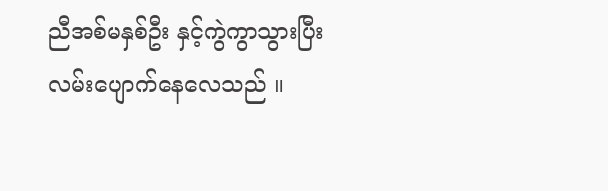ညီအစ်မနှစ်ဦး နှင့်ကွဲကွာသွားပြီး လမ်းပျောက်နေလေသည် ။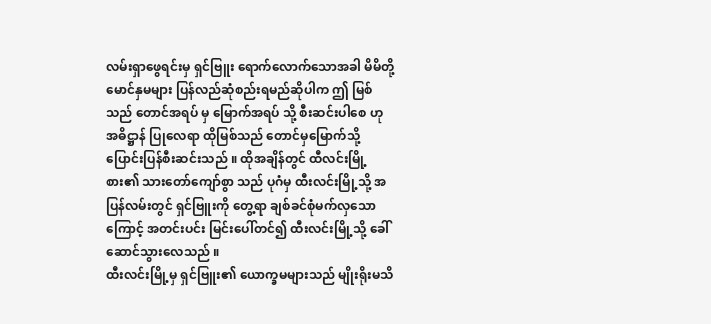လမ်းရှာဖွေရင်းမှ ရှင်ဗြူး ရောက်လောက်သောအခါ မိမိတို့ မောင်နှမများ ပြန်လည်ဆုံစည်းရမည်ဆိုပါက ဤ မြစ်သည် တောင်အရပ် မှ မြောက်အရပ် သို့ စီးဆင်းပါစေ ဟု အဓိဋ္ဌာန် ပြုလေရာ ထိုမြစ်သည် တောင်မှမြောက်သို့ ပြောင်းပြန်စီးဆင်းသည် ။ ထိုအချိန်တွင် ထီလင်းမြို့စား၏ သားတော်ကျော်စွာ သည် ပုဂံမှ ထီးလင်းမြို့သို့ အပြန်လမ်းတွင် ရှင်ဗြူးကို တွေ့ရာ ချစ်ခင်စုံမက်လှသောကြောင့် အတင်းပင်း မြင်းပေါ်တင်၍ ထီးလင်းမြို့သို့ ခေါ်ဆောင်သွားလေသည် ။
ထီးလင်းမြို့မှ ရှင်ဗြူး၏ ယောက္ခမများသည် မျိုးရိုးမသိ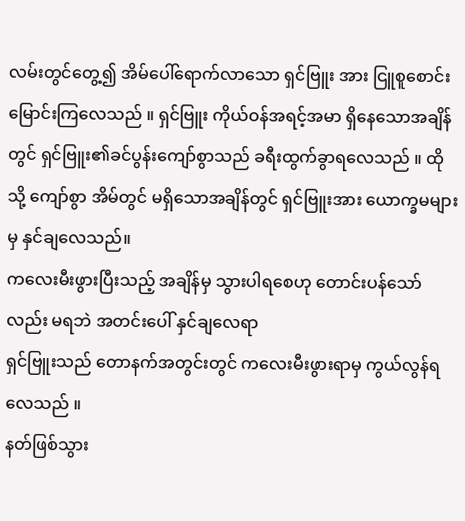လမ်းတွင်တွေ့၍ အိမ်ပေါ်ရောက်လာသော ရှင်ဗြူး အား ငြူစူစောင်းမြောင်းကြလေသည် ။ ရှင်ဗြူး ကိုယ်ဝန်အရင့်အမာ ရှိနေသောအချိန်တွင် ရှင်ဗြူး၏ခင်ပွန်းကျော်စွာသည် ခရီးထွက်ခွာရလေသည် ။ ထိုသို့ ကျော်စွာ အိမ်တွင် မရှိသောအချိန်တွင် ရှင်ဗြူးအား ယောက္ခမများမှ နှင်ချလေသည်။
ကလေးမီးဖွားပြီးသည့် အချိန်မှ သွားပါရစေဟု တောင်းပန်သော်လည်း မရဘဲ အတင်းပေါ် နှင်ချလေရာ
ရှင်ဗြူးသည် တောနက်အတွင်းတွင် ကလေးမီးဖွားရာမှ ကွယ်လွန်ရလေသည် ။
နတ်ဖြစ်သွား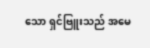သော ရှင်ဗြူးသည် အမေ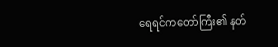ရေရင်ကတော်ကြီး၏ နတ်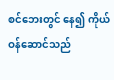စင်ဘေးတွင် နေ၍ ကိုယ်ဝန်ဆောင်သည်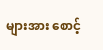များအား စောင့်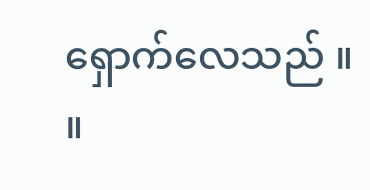ရှောက်လေသည် ။ ။